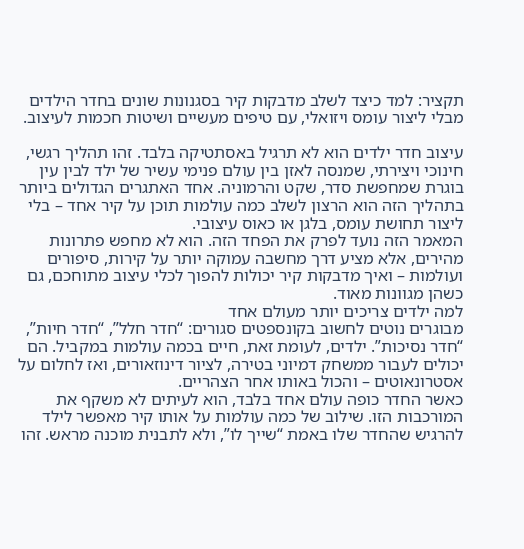תקציר: למד כיצד לשלב מדבקות קיר בסגנונות שונים בחדר הילדים מבלי ליצור עומס ויזואלי, עם טיפים מעשיים ושיטות חכמות לעיצוב.

עיצוב חדר ילדים הוא לא תרגיל באסתטיקה בלבד. זהו תהליך רגשי, חינוכי ויצירתי, שמנסה לאזן בין עולם פנימי עשיר של ילד לבין עין בוגרת שמחפשת סדר, שקט והרמוניה. אחד האתגרים הגדולים ביותר בתהליך הזה הוא הרצון לשלב כמה עולמות תוכן על קיר אחד – בלי ליצור תחושת עומס, בלגן או כאוס עיצובי.
המאמר הזה נועד לפרק את הפחד הזה. הוא לא מחפש פתרונות מהירים, אלא מציע דרך מחשבה עמוקה יותר על קירות, סיפורים ועולמות – ואיך מדבקות קיר יכולות להפוך לכלי עיצוב מתוחכם, גם כשהן מגוונות מאוד.
למה ילדים צריכים יותר מעולם אחד
מבוגרים נוטים לחשוב בקונספטים סגורים: “חדר חלל”, “חדר חיות”, “חדר נסיכות”. ילדים, לעומת זאת, חיים בכמה עולמות במקביל. הם יכולים לעבור ממשחק דמיוני בטירה, לציור דינוזאורים, ואז לחלום על אסטרונאוטים – והכול באותו אחר הצהריים.
כאשר החדר כופה עולם אחד בלבד, הוא לעיתים לא משקף את המורכבות הזו. שילוב של כמה עולמות על אותו קיר מאפשר לילד להרגיש שהחדר שלו באמת “שייך לו”, ולא לתבנית מוכנה מראש. זהו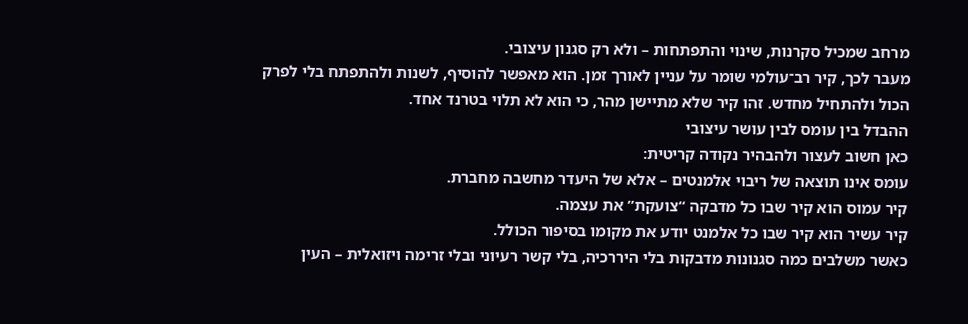מרחב שמכיל סקרנות, שינוי והתפתחות – ולא רק סגנון עיצובי.
מעבר לכך, קיר רב־עולמי שומר על עניין לאורך זמן. הוא מאפשר להוסיף, לשנות ולהתפתח בלי לפרק הכול ולהתחיל מחדש. זהו קיר שלא מתיישן מהר, כי הוא לא תלוי בטרנד אחד.
ההבדל בין עומס לבין עושר עיצובי
כאן חשוב לעצור ולהבהיר נקודה קריטית:
עומס אינו תוצאה של ריבוי אלמנטים – אלא של היעדר מחשבה מחברת.
קיר עמוס הוא קיר שבו כל מדבקה “צועקת” את עצמה.
קיר עשיר הוא קיר שבו כל אלמנט יודע את מקומו בסיפור הכולל.
כאשר משלבים כמה סגנונות מדבקות בלי היררכיה, בלי קשר רעיוני ובלי זרימה ויזואלית – העין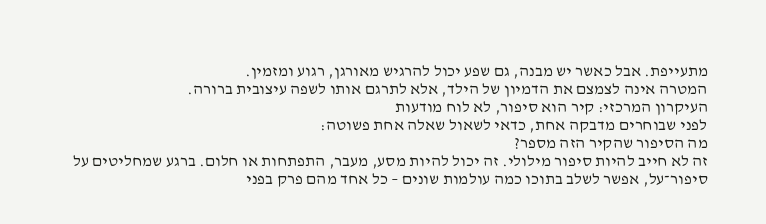מתעייפת. אבל כאשר יש מבנה, גם שפע יכול להרגיש מאורגן, רגוע ומזמין.
המטרה אינה לצמצם את הדמיון של הילד, אלא לתרגם אותו לשפה עיצובית ברורה.
העיקרון המרכזי: קיר הוא סיפור, לא לוח מודעות
לפני שבוחרים מדבקה אחת, כדאי לשאול שאלה אחת פשוטה:
מה הסיפור שהקיר הזה מספר?
זה לא חייב להיות סיפור מילולי. זה יכול להיות מסע, מעבר, התפתחות או חלום. ברגע שמחליטים על סיפור־על, אפשר לשלב בתוכו כמה עולמות שונים – כל אחד מהם פרק בפני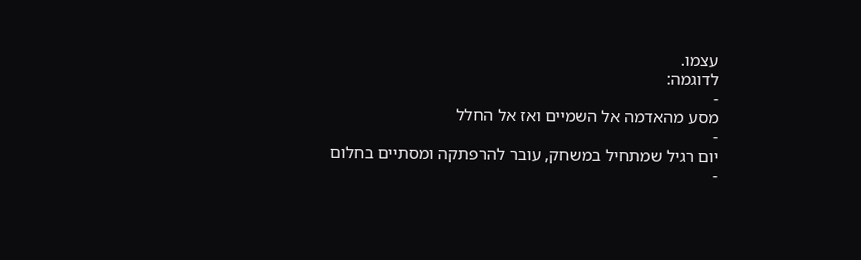עצמו.
לדוגמה:
-
מסע מהאדמה אל השמיים ואז אל החלל
-
יום רגיל שמתחיל במשחק, עובר להרפתקה ומסתיים בחלום
-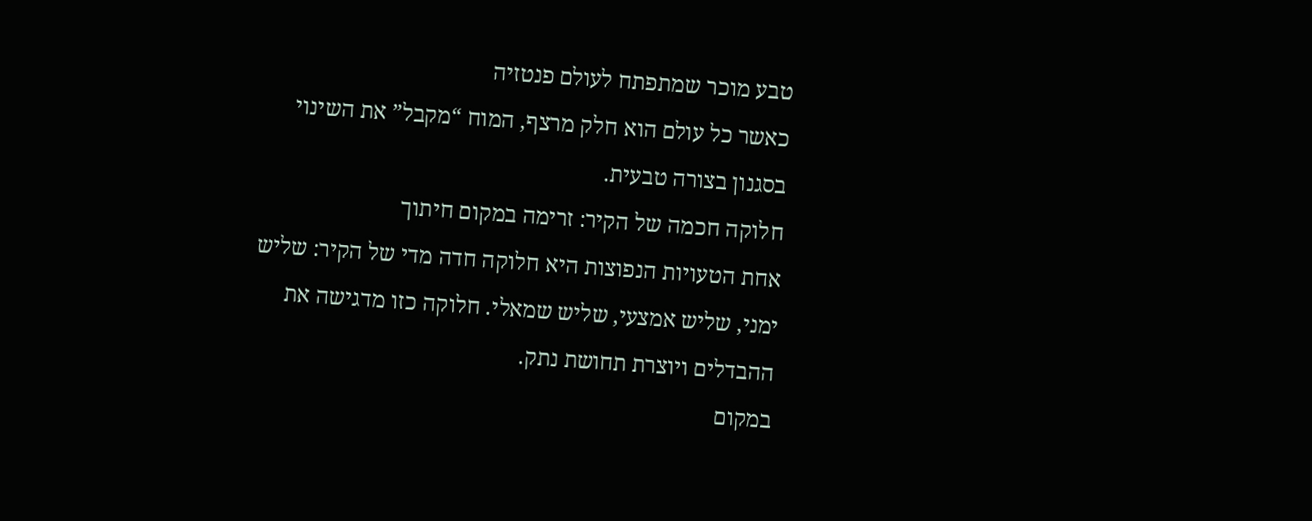טבע מוכר שמתפתח לעולם פנטזיה
כאשר כל עולם הוא חלק מרצף, המוח “מקבל” את השינוי בסגנון בצורה טבעית.
חלוקה חכמה של הקיר: זרימה במקום חיתוך
אחת הטעויות הנפוצות היא חלוקה חדה מדי של הקיר: שליש ימני, שליש אמצעי, שליש שמאלי. חלוקה כזו מדגישה את ההבדלים ויוצרת תחושת נתק.
במקום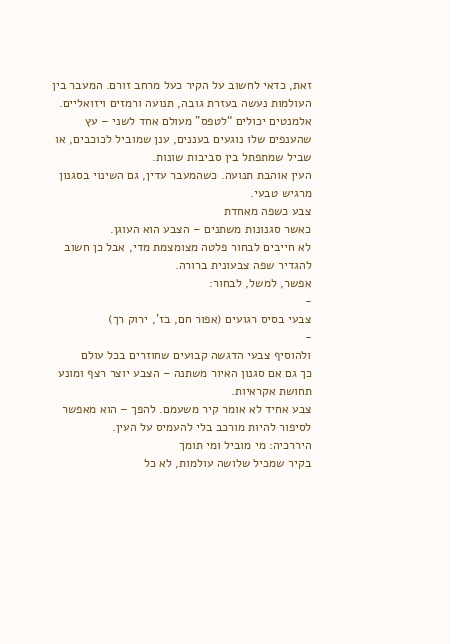זאת, כדאי לחשוב על הקיר כעל מרחב זורם. המעבר בין העולמות נעשה בעזרת גובה, תנועה ורמזים ויזואליים. אלמנטים יכולים “לטפס” מעולם אחד לשני – עץ שהענפים שלו נוגעים בעננים, ענן שמוביל לכוכבים, או שביל שמתפתל בין סביבות שונות.
העין אוהבת תנועה. כשהמעבר עדין, גם השינוי בסגנון מרגיש טבעי.
צבע כשפה מאחדת
כאשר סגנונות משתנים – הצבע הוא העוגן.
לא חייבים לבחור פלטה מצומצמת מדי, אבל כן חשוב להגדיר שפה צבעונית ברורה.
אפשר, למשל, לבחור:
-
צבעי בסיס רגועים (אפור חם, בז', ירוק רך)
-
ולהוסיף צבעי הדגשה קבועים שחוזרים בכל עולם
כך גם אם סגנון האיור משתנה – הצבע יוצר רצף ומונע תחושת אקראיות.
צבע אחיד לא אומר קיר משעמם. להפך – הוא מאפשר לסיפור להיות מורכב בלי להעמיס על העין.
היררכיה: מי מוביל ומי תומך
בקיר שמכיל שלושה עולמות, לא כל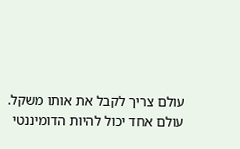עולם צריך לקבל את אותו משקל.
עולם אחד יכול להיות הדומיננטי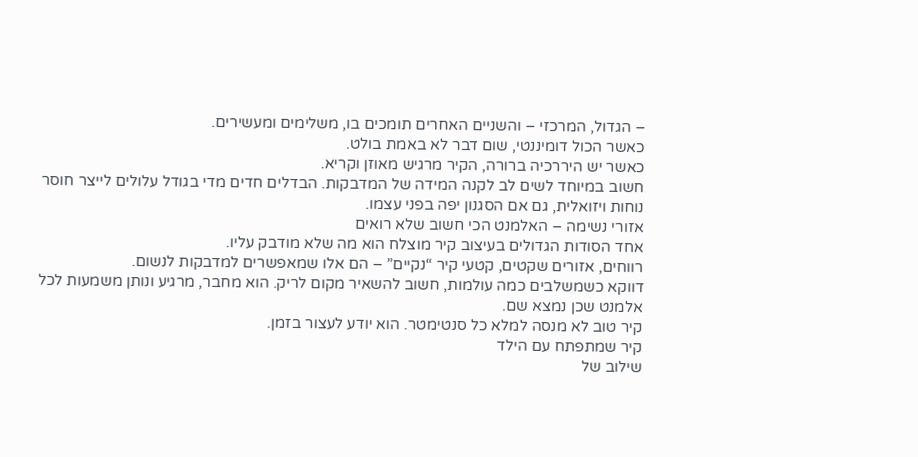– הגדול, המרכזי – והשניים האחרים תומכים בו, משלימים ומעשירים.
כאשר הכול דומיננטי, שום דבר לא באמת בולט.
כאשר יש היררכיה ברורה, הקיר מרגיש מאוזן וקריא.
חשוב במיוחד לשים לב לקנה המידה של המדבקות. הבדלים חדים מדי בגודל עלולים לייצר חוסר נוחות ויזואלית, גם אם הסגנון יפה בפני עצמו.
אזורי נשימה – האלמנט הכי חשוב שלא רואים
אחד הסודות הגדולים בעיצוב קיר מוצלח הוא מה שלא מודבק עליו.
רווחים, אזורים שקטים, קטעי קיר “נקיים” – הם אלו שמאפשרים למדבקות לנשום.
דווקא כשמשלבים כמה עולמות, חשוב להשאיר מקום לריק. הוא מחבר, מרגיע ונותן משמעות לכל אלמנט שכן נמצא שם.
קיר טוב לא מנסה למלא כל סנטימטר. הוא יודע לעצור בזמן.
קיר שמתפתח עם הילד
שילוב של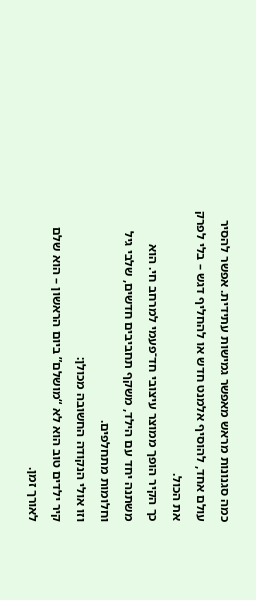כמה סגנונות מראש מאפשר גמישות עתידית. אפשר להסיר עולם אחד, להוסיף אלמנט חדש או להחליף דגש – בלי לפרק את הכול.
כך הקיר הופך ממוצר עיצובי חד־פעמי למרחב חי. הוא משתנה יחד עם הילד, משקף תחביבים חדשים, שלבי גיל וחלומות מתחלפים.
וזו אולי הנקודה החשובה מכולן:
קיר ילדים טוב הוא לא “מושלם” ביום הראשון – הוא שלם לאורך זמן.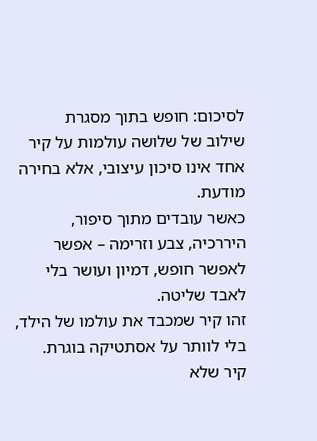לסיכום: חופש בתוך מסגרת
שילוב של שלושה עולמות על קיר אחד אינו סיכון עיצובי, אלא בחירה מודעת.
כאשר עובדים מתוך סיפור, היררכיה, צבע וזרימה – אפשר לאפשר חופש, דמיון ועושר בלי לאבד שליטה.
זהו קיר שמכבד את עולמו של הילד, בלי לוותר על אסתטיקה בוגרת.
קיר שלא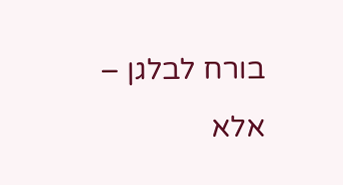בורח לבלגן – אלא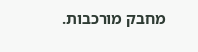מחבק מורכבות.